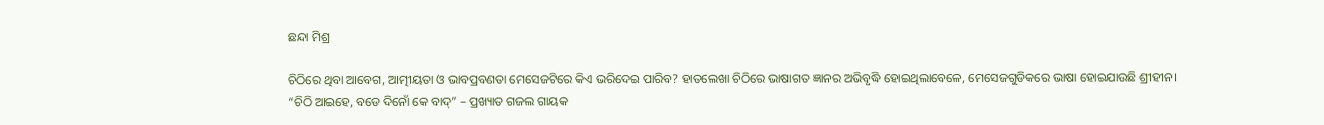ଛନ୍ଦା ମିଶ୍ର

ଚିଠିରେ ଥିବା ଆବେଗ, ଆତ୍ମୀୟତା ଓ ଭାବପ୍ରବଣତା ମେସେଜଟିରେ କିଏ ଭରିଦେଇ ପାରିବ? ହାତଲେଖା ଚିଠିରେ ଭାଷାଗତ ଜ୍ଞାନର ଅଭିବୃଦ୍ଧି ହୋଇଥିଲାବେଳେ, ମେସେଜଗୁଡିକରେ ଭାଷା ହୋଇଯାଉଛି ଶ୍ରୀହୀନ।
“ଚିଠି ଆଇହେ, ବଡେ ଦିନୋଁ କେ ବାଦ୍” – ପ୍ରଖ୍ୟାତ ଗଜଲ ଗାୟକ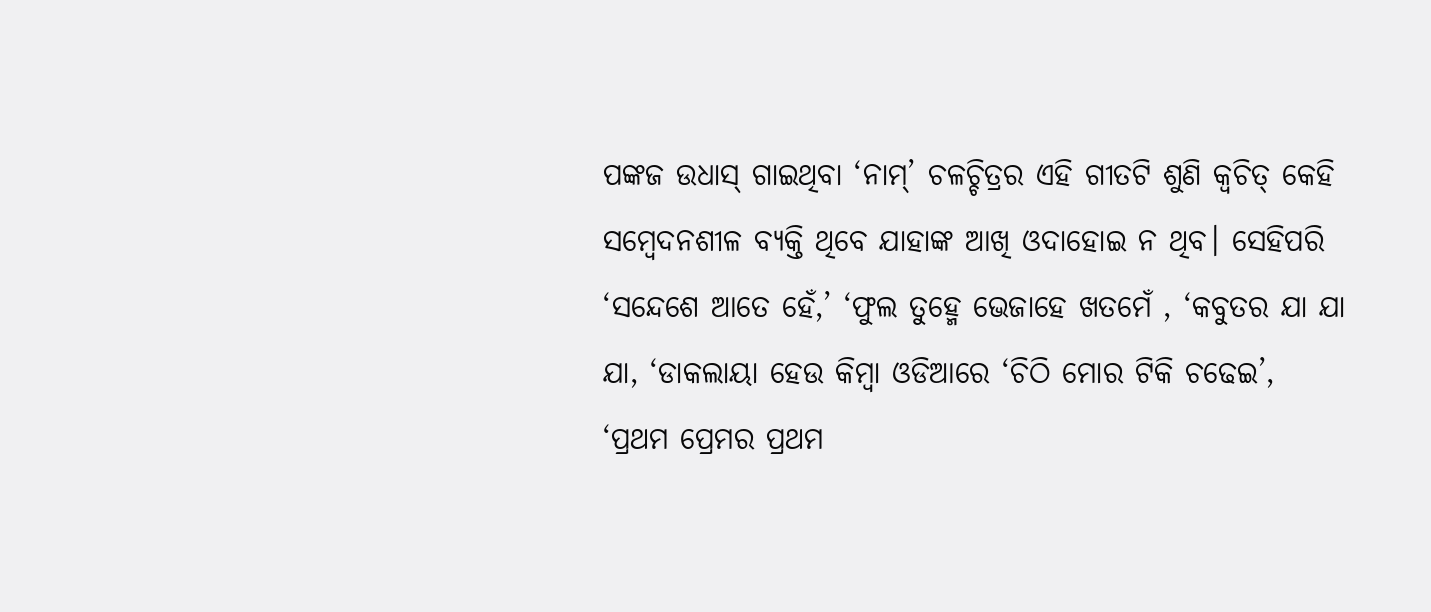ପଙ୍କଜ ଉଧାସ୍ ଗାଇଥିବା ‘ନାମ୍’ ଚଳଚ୍ଚିତ୍ରର ଏହି ଗୀତଟି ଶୁଣି କ୍ୱଚିତ୍ କେହି ସମ୍ବେଦନଶୀଳ ବ୍ୟକ୍ତି ଥିବେ ଯାହାଙ୍କ ଆଖି ଓଦାହୋଇ ନ ଥିବ। ସେହିପରି ‘ସନ୍ଦେଶେ ଆତେ ହେଁ,’ ‘ଫୁଲ ତୁହ୍ମେ ଭେଜାହେ ଖତମେଁ , ‘କବୁତର ଯା ଯା ଯା, ‘ଡାକଲାୟା ହେଉ କିମ୍ବା ଓଡିଆରେ ‘ଚିଠି ମୋର ଟିକି ଚଢେଇ’, ‘ପ୍ରଥମ ପ୍ରେମର ପ୍ରଥମ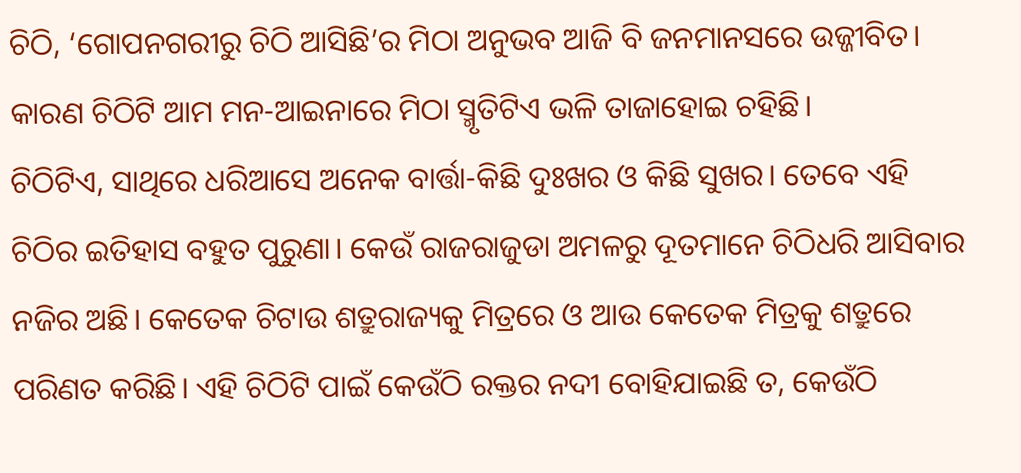ଚିଠି, ‘ଗୋପନଗରୀରୁ ଚିଠି ଆସିଛି’ର ମିଠା ଅନୁଭବ ଆଜି ବି ଜନମାନସରେ ଉଜ୍ଜୀବିତ। କାରଣ ଚିଠିଟି ଆମ ମନ-ଆଇନାରେ ମିଠା ସ୍ମୃତିଟିଏ ଭଳି ତାଜାହୋଇ ଚହିଛି।
ଚିଠିଟିଏ, ସାଥିରେ ଧରିଆସେ ଅନେକ ବାର୍ତ୍ତା-କିଛି ଦୁଃଖର ଓ କିଛି ସୁଖର। ତେବେ ଏହି ଚିଠିର ଇତିହାସ ବହୁତ ପୁରୁଣା। କେଉଁ ରାଜରାଜୁଡା ଅମଳରୁ ଦୂତମାନେ ଚିଠିଧରି ଆସିବାର ନଜିର ଅଛି। କେତେକ ଚିଟାଉ ଶତ୍ରୁରାଜ୍ୟକୁ ମିତ୍ରରେ ଓ ଆଉ କେତେକ ମିତ୍ରକୁ ଶତ୍ରୁରେ ପରିଣତ କରିଛି। ଏହି ଚିଠିଟି ପାଇଁ କେଉଁଠି ରକ୍ତର ନଦୀ ବୋହିଯାଇଛି ତ, କେଉଁଠି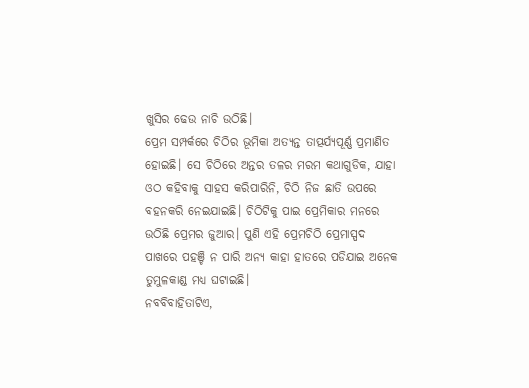ଖୁସିର ଢେଉ ନାଚି ଉଠିଛି।
ପ୍ରେମ ସମ୍ପର୍କରେ ଚିଠିର ଭୂମିକା ଅତ୍ୟନ୍ତ ତାତ୍ପର୍ଯ୍ୟପୂର୍ଣ୍ଣ ପ୍ରମାଣିତ ହୋଇଛି। ସେ ଚିଠିରେ ଅନ୍ତର ତଳର ମରମ କଥାଗୁଡିକ, ଯାହା ଓଠ କହିବାକୁ ସାହସ କରିପାରିନି, ଚିଠି ନିଜ ଛାତି ଉପରେ ବହନକରି ନେଇଯାଇଛି। ଚିଠିଟିକୁ ପାଇ ପ୍ରେମିକାର ମନରେ ଉଠିଛି ପ୍ରେମର ଜୁଆର। ପୁଣି ଏହି ପ୍ରେମଚିଠି ପ୍ରେମାସ୍ପଦ ପାଖରେ ପହଞ୍ଚି ନ ପାରି ଅନ୍ୟ କାହା ହାତରେ ପଡିଯାଇ ଅନେକ ତୁମୁଳକାଣ୍ଡ ମଧ୍ୟ ଘଟାଇଛି।
ନବବିବାହିତାଟିଏ,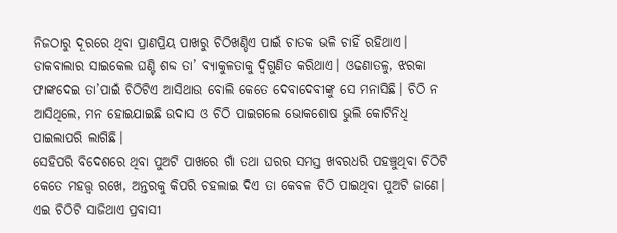ନିଜଠାରୁ ଦୂରରେ ଥିବା ପ୍ରାଣପ୍ରିୟ ପାଖରୁ ଚିଠିଖଣ୍ଡିଏ ପାଇଁ ଚାତକ ଭଳି ଚାହିଁ ରହିଥାଏ। ଡାକବାଲାର ସାଇକେଲ ଘଣ୍ଟି ଶବ୍ଦ ତା’ ବ୍ୟାକୁଳତାକୁ ଦ୍ୱିଗୁଣିତ କରିଥାଏ। ଓଢଣାତଳୁ, ଝରକା ଫାଙ୍କଦେଇ ତା’ପାଇଁ ଚିଠିଟିଏ ଆସିଥାଉ ବୋଲି କେତେ ଦେବାଦେବୀଙ୍କୁ ସେ ମନାସିଛି। ଚିଠି ନ ଆସିଥିଲେ, ମନ ହୋଇଯାଇଛି ଉଦାସ ଓ ଚିଠି ପାଇଗଲେ ଭୋକଶୋଷ ଭୁଲି କୋଟିନିଧି ପାଇଲାପରି ଲାଗିଛି।
ସେହିପରି ବିଦେଶରେ ଥିବା ପୁଅଟି ପାଖରେ ଗାଁ ତଥା ଘରର ସମସ୍ତ ଖବରଧରି ପହଞ୍ଚୁଥିବା ଚିଠିଟି କେତେ ମହତ୍ତ୍ୱ ରଖେ, ଅନ୍ତରକୁ କିପରି ଚହଲାଇ ଦିଏ ତା କେବଳ ଚିଠି ପାଇଥିବା ପୁଅଟି ଜାଣେ। ଏଇ ଚିଠିଟି ସାଜିଥାଏ ପ୍ରବାସୀ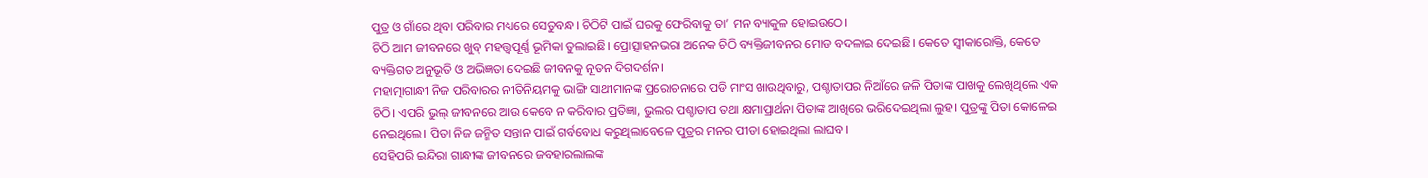ପୁତ୍ର ଓ ଗାଁରେ ଥିବା ପରିବାର ମଧ୍ୟରେ ସେତୁବନ୍ଧ। ଚିଠିଟି ପାଇଁ ଘରକୁ ଫେରିବାକୁ ତା’ ମନ ବ୍ୟାକୁଳ ହୋଇଉଠେ।
ଚିଠି ଆମ ଜୀବନରେ ଖୁବ୍ ମହତ୍ତ୍ୱପୂର୍ଣ୍ଣ ଭୂମିକା ତୁଲାଇଛି। ପ୍ରୋତ୍ସାହନଭରା ଅନେକ ଚିଠି ବ୍ୟକ୍ତିଜୀବନର ମୋଡ ବଦଳାଇ ଦେଇଛି। କେତେ ସ୍ୱୀକାରୋକ୍ତି, କେତେ ବ୍ୟକ୍ତିଗତ ଅନୁଭୂତି ଓ ଅଭିଜ୍ଞତା ଦେଇଛି ଜୀବନକୁ ନୂତନ ଦିଗଦର୍ଶନ।
ମହାତ୍ମାଗାନ୍ଧୀ ନିଜ ପରିବାରର ନୀତିନିୟମକୁ ଭାଙ୍ଗି ସାଥୀମାନଙ୍କ ପ୍ରରୋଚନାରେ ପଡି ମାଂସ ଖାଉଥିବାରୁ, ପଶ୍ଚାତାପର ନିଆଁରେ ଜଳି ପିତାଙ୍କ ପାଖକୁ ଲେଖିଥିଲେ ଏକ ଚିଠି। ଏପରି ଭୁଲ୍ ଜୀବନରେ ଆଉ କେବେ ନ କରିବାର ପ୍ରତିଜ୍ଞା, ଭୁଲର ପଶ୍ଚାତାପ ତଥା କ୍ଷମାପ୍ରାର୍ଥନା ପିତାଙ୍କ ଆଖିରେ ଭରିଦେଇଥିଲା ଲୁହ। ପୁତ୍ରଙ୍କୁ ପିତା କୋଳେଇ ନେଇଥିଲେ। ପିତା ନିଜ ଜନ୍ମିତ ସନ୍ତାନ ପାଇଁ ଗର୍ବବୋଧ କରୁଥିଲାବେଳେ ପୁତ୍ରର ମନର ପୀଡା ହୋଇଥିଲା ଲାଘବ।
ସେହିପରି ଇନ୍ଦିରା ଗାନ୍ଧୀଙ୍କ ଜୀବନରେ ଜବହାରଲାଲଙ୍କ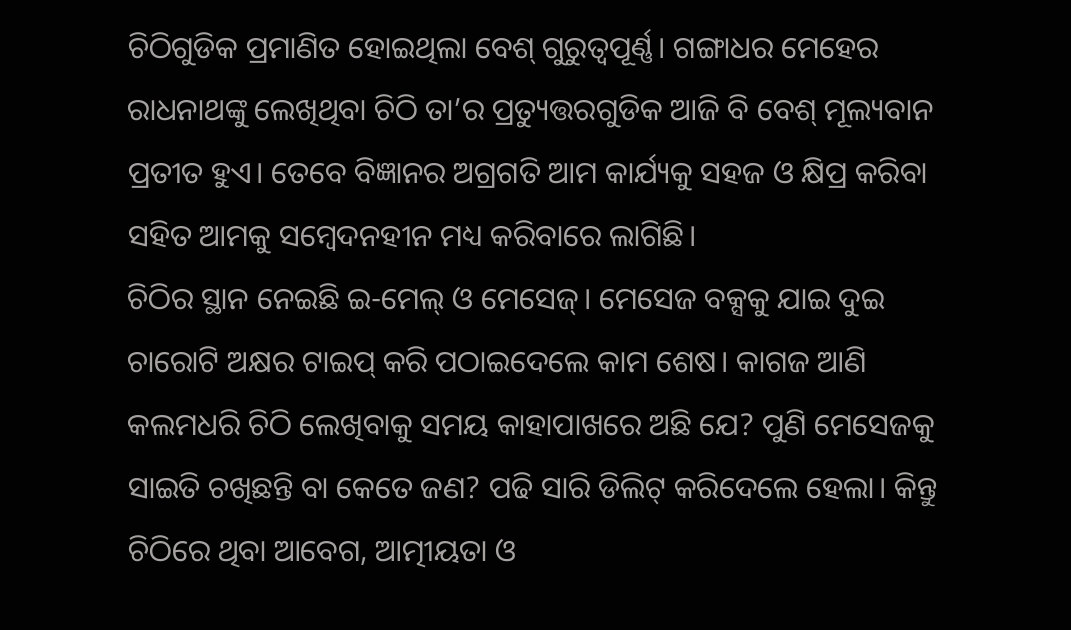ଚିଠିଗୁଡିକ ପ୍ରମାଣିତ ହୋଇଥିଲା ବେଶ୍ ଗୁରୁତ୍ୱପୂର୍ଣ୍ଣ। ଗଙ୍ଗାଧର ମେହେର ରାଧନାଥଙ୍କୁ ଲେଖିଥିବା ଚିଠି ତା’ର ପ୍ରତ୍ୟୁତ୍ତରଗୁଡିକ ଆଜି ବି ବେଶ୍ ମୂଲ୍ୟବାନ ପ୍ରତୀତ ହୁଏ। ତେବେ ବିଜ୍ଞାନର ଅଗ୍ରଗତି ଆମ କାର୍ଯ୍ୟକୁ ସହଜ ଓ କ୍ଷିପ୍ର କରିବା ସହିତ ଆମକୁ ସମ୍ବେଦନହୀନ ମଧ୍ୟ କରିବାରେ ଲାଗିଛି।
ଚିଠିର ସ୍ଥାନ ନେଇଛି ଇ-ମେଲ୍ ଓ ମେସେଜ୍। ମେସେଜ ବକ୍ସକୁ ଯାଇ ଦୁଇ ଚାରୋଟି ଅକ୍ଷର ଟାଇପ୍ କରି ପଠାଇଦେଲେ କାମ ଶେଷ। କାଗଜ ଆଣି କଲମଧରି ଚିଠି ଲେଖିବାକୁ ସମୟ କାହାପାଖରେ ଅଛି ଯେ? ପୁଣି ମେସେଜକୁ ସାଇତି ଚଖିଛନ୍ତି ବା କେତେ ଜଣ? ପଢି ସାରି ଡିଲିଟ୍ କରିଦେଲେ ହେଲା। କିନ୍ତୁ ଚିଠିରେ ଥିବା ଆବେଗ, ଆତ୍ମୀୟତା ଓ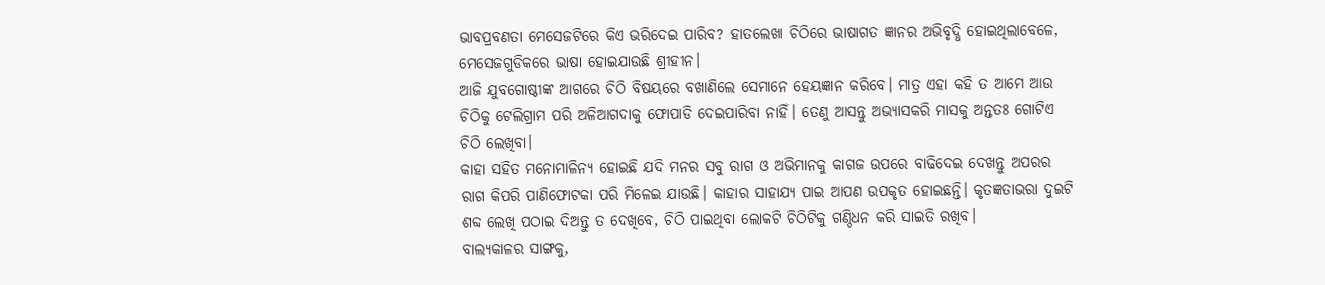ଭାବପ୍ରବଣତା ମେସେଜଟିରେ କିଏ ଭରିଦେଇ ପାରିବ? ହାତଲେଖା ଚିଠିରେ ଭାଷାଗତ ଜ୍ଞାନର ଅଭିବୃଦ୍ଧି ହୋଇଥିଲାବେଳେ, ମେସେଜଗୁଡିକରେ ଭାଷା ହୋଇଯାଉଛି ଶ୍ରୀହୀନ।
ଆଜି ଯୁବଗୋଷ୍ଠୀଙ୍କ ଆଗରେ ଚିଠି ବିଷୟରେ ବଖାଣିଲେ ସେମାନେ ହେୟଜ୍ଞାନ କରିବେ। ମାତ୍ର ଏହା କହି ତ ଆମେ ଆଉ ଚିଠିକୁ ଟେଲିଗ୍ରାମ ପରି ଅଳିଆଗଦାକୁ ଫୋପାଡି ଦେଇପାରିବା ନାହିଁ। ତେଣୁ ଆସନ୍ତୁ ଅଭ୍ୟାସକରି ମାସକୁ ଅନ୍ତତଃ ଗୋଟିଏ ଚିଠି ଲେଖିବା।
କାହା ସହିତ ମନୋମାଳିନ୍ୟ ହୋଇଛି ଯଦି ମନର ସବୁ ରାଗ ଓ ଅଭିମାନକୁ କାଗଜ ଉପରେ ବାଢିଦେଇ ଦେଖନ୍ତୁ ଅପରର ରାଗ କିପରି ପାଣିଫୋଟକା ପରି ମିଳେଇ ଯାଉଛି। କାହାର ସାହାଯ୍ୟ ପାଇ ଆପଣ ଉପକୃତ ହୋଇଛନ୍ତି। କୃତଜ୍ଞତାଭରା ଦୁଇଟି ଶବ୍ଦ ଲେଖି ପଠାଇ ଦିଅନ୍ତୁ ତ ଦେଖିବେ, ଚିଠି ପାଇଥିବା ଲୋକଟି ଚିଠିଟିକୁ ଗଣ୍ଠିଧନ କରି ସାଇତି ରଖିବ।
ବାଲ୍ୟକାଳର ସାଙ୍ଗକୁ,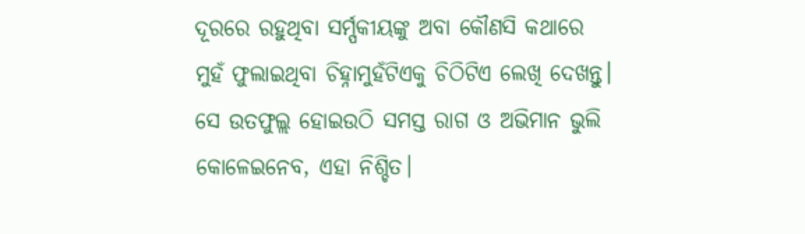ଦୂରରେ ରହୁଥିବା ସର୍ମ୍ପକୀୟଙ୍କୁ ଅବା କୌଣସି କଥାରେ ମୁହଁ ଫୁଲାଇଥିବା ଚିହ୍ନାମୁହଁଟିଏକୁ ଚିଠିଟିଏ ଲେଖି ଦେଖନ୍ତୁ। ସେ ଉତଫୁଲ୍ଲ ହୋଇଉଠି ସମସ୍ତ ରାଗ ଓ ଅଭିମାନ ଭୁଲି କୋଳେଇନେବ, ଏହା ନିଶ୍ଚିତ।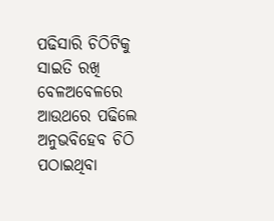ପଢିସାରି ଚିଠିଟିକୁ ସାଇତି ରଖି ବେଳଅବେଳରେ ଆଉଥରେ ପଢିଲେ ଅନୁଭବିହେବ ଚିଠି ପଠାଇଥିବା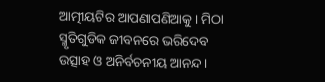ଆତ୍ମୀୟଟିର ଆପଣାପଣିଆକୁ। ମିଠା ସ୍ମୃତିଗୁଡିକ ଜୀବନରେ ଭରିଦେବ ଉତ୍ସାହ ଓ ଅନିର୍ବଚନୀୟ ଆନନ୍ଦ।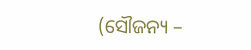(ସୌଜନ୍ୟ –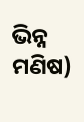ଭିନ୍ନ ମଣିଷ)